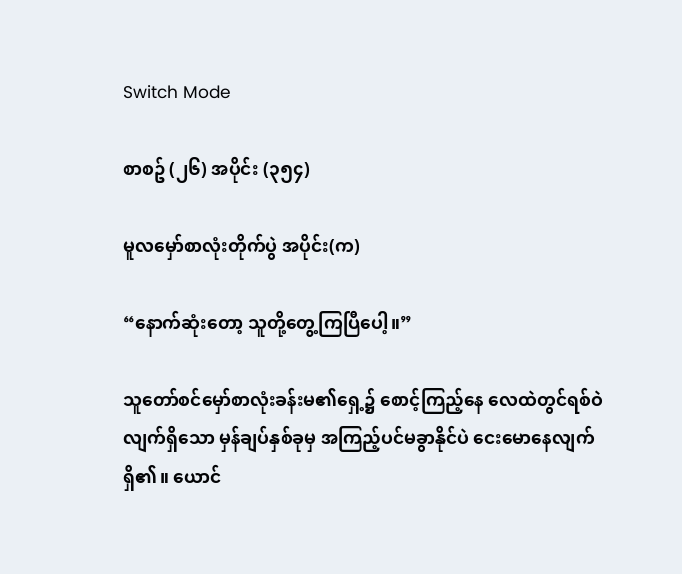Switch Mode

စာစဥ် (၂၆) အပိုင်း (၃၅၄)

မူလမှော်စာလုံးတိုက်ပွဲ အပိုင်း(က)

“နောက်ဆုံးတော့ သူတို့တွေ့ကြပြီပေါ့။”

သူတော်စင်မှော်စာလုံးခန်းမ၏ရှေ့၌ စောင့်ကြည့်နေ လေထဲတွင်ရစ်ဝဲလျက်ရှိသော မှန်ချပ်နှစ်ခုမှ အကြည့်ပင်မခွာနိုင်ပဲ ငေးမောနေလျက်ရှိ၏။ ယောင်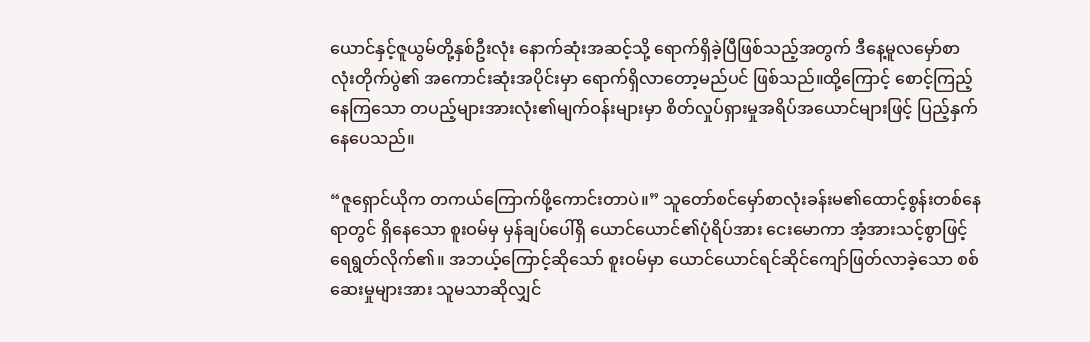ယောင်နှင့်ဇူယွမ်တို့နှစ်ဦးလုံး နောက်ဆုံးအဆင့်သို့ ရောက်ရှိခဲ့ပြီဖြစ်သည့်အတွက် ဒီနေ့မူလမှော်စာလုံးတိုက်ပွဲ၏ အကောင်းဆုံးအပိုင်းမှာ ရောက်ရှိလာတော့မည်ပင် ဖြစ်သည်။ထို့ကြောင့် စောင့်ကြည့်နေကြသော တပည့်များအားလုံး၏မျက်ဝန်းများမှာ စိတ်လှုပ်ရှားမှုအရိပ်အယောင်များဖြင့် ပြည့်နှက်နေပေသည်။

“ဇူရှောင်ယိုက တကယ်ကြောက်ဖို့ကောင်းတာပဲ။” သူတော်စင်မှော်စာလုံးခန်းမ၏ထောင့်စွန်းတစ်နေရာတွင် ရှိနေသော စူးဝမ်မှ မှန်ချပ်ပေါ်ရှိ ယောင်ယောင်၏ပုံရိပ်အား ငေးမောကာ အံ့အားသင့်စွာဖြင့် ရေရွတ်လိုက်၏။ အဘယ့်ကြောင့်ဆိုသော် စူးဝမ်မှာ ယောင်ယောင်ရင်ဆိုင်ကျော်ဖြတ်လာခဲ့သော စစ်ဆေးမှုများအား သူမသာဆိုလျှင်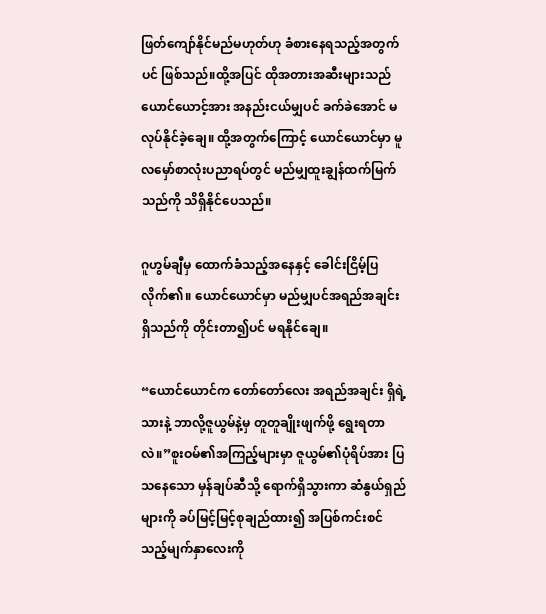ဖြတ်ကျော်နိုင်မည်မဟုတ်ဟု ခံစားနေရသည့်အတွက်ပင် ဖြစ်သည်။ထို့အပြင် ထိုအတားအဆီးများသည် ယောင်ယောင့်အား အနည်းငယ်မျှပင် ခက်ခဲအောင် မလုပ်နိုင်ခဲ့ချေ။ ထို့အတွက်ကြောင့် ယောင်ယောင်မှာ မူလမှော်စာလုံးပညာရပ်တွင် မည်မျှထူးချွန်ထက်မြက်သည်ကို သိရှိနိုင်ပေသည်။

ဂူဟွမ်ချီမှ ထောက်ခံသည့်အနေနှင့် ခေါင်းငြိမ့်ပြလိုက်၏။ ယောင်ယောင်မှာ မည်မျှပင်အရည်အချင်းရှိသည်ကို တိုင်းတာ၍ပင် မရနိုင်ချေ။

“ယောင်ယောင်က တော်တော်လေး အရည်အချင်း ရှိရဲ့သားနဲ့ ဘာလို့ဇူယွမ်နဲ့မှ တူတူချိုးဖျက်ဖို့ ရွေးရတာလဲ။”စူးဝမ်၏အကြည့်များမှာ ဇူယွမ်၏ပုံရိပ်အား ပြသနေသော မှန်ချပ်ဆီသို့ ရောက်ရှိသွားကာ ဆံနွယ်ရှည်များကို ခပ်မြင့်မြင့်စုချည်ထား၍ အပြစ်ကင်းစင်သည့်မျက်နှာလေးကို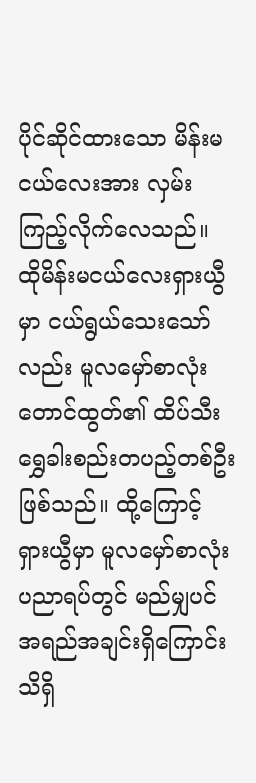ပိုင်ဆိုင်ထားသော မိန်းမငယ်လေးအား လှမ်းကြည့်လိုက်လေသည်။ ထိုမိန်းမငယ်လေးရှားယွီမှာ ငယ်ရွယ်သေးသော်လည်း မူလမှော်စာလုံးတောင်ထွတ်၏ ထိပ်သီးရွှေခါးစည်းတပည့်တစ်ဦး ဖြစ်သည်။ ထို့ကြောင့် ရှားယွီမှာ မူလမှော်စာလုံးပညာရပ်တွင် မည်မျှပင်အရည်အချင်းရှိကြောင်း သိရှိ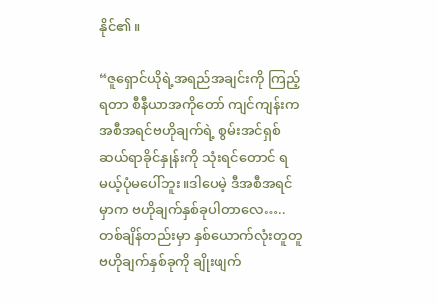နိုင်၏။

“ဇူရှောင်ယိုရဲ့အရည်အချင်းကို ကြည့်ရတာ စီနီယာအကိုတော် ကျင်ကျန်းက အစီအရင်ဗဟိုချက်ရဲ့ စွမ်းအင်ရှစ်ဆယ်ရာခိုင်နှုန်းကို သုံးရင်တောင် ရမယ့်ပုံမပေါ်ဘူး။ဒါပေမဲ့ ဒီအစီအရင်မှာက ဗဟိုချက်နှစ်ခုပါတာလေ…..တစ်ချိန်တည်းမှာ နှစ်ယောက်လုံးတူတူ ဗဟိုချက်နှစ်ခုကို ချိုးဖျက်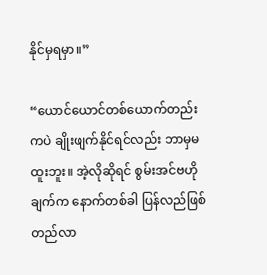နိုင်မှရမှာ။”

“ယောင်ယောင်တစ်ယောက်တည်းကပဲ ချိုးဖျက်နိုင်ရင်လည်း ဘာမှမထူးဘူး။ အဲ့လိုဆိုရင် စွမ်းအင်ဗဟိုချက်က နောက်တစ်ခါ ပြန်လည်ဖြစ်တည်လာ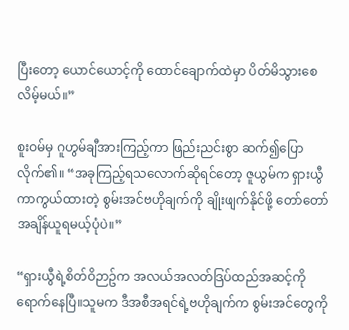ပြီးတော့ ယောင်ယောင့်ကို ထောင်ချောက်ထဲမှာ ပိတ်မိသွားစေလိမ့်မယ်။”

စူးဝမ်မှ ဂူဟွမ်ချီအားကြည့်ကာ ဖြည်းညင်းစွာ ဆက်၍ပြောလိုက်၏။ “အခုကြည့်ရသလောက်ဆိုရင်တော့ ဇူယွမ်က ရှားယွီကာကွယ်ထားတဲ့ စွမ်းအင်ဗဟိုချက်ကို ချိုးဖျက်နိုင်ဖို့ တော်တော်အချိန်ယူရမယ့်ပုံပဲ။”

“ရှားယွီရဲ့စိတ်ဝိဉာဥ်က အလယ်အလတ်ဒြပ်ထည်အဆင့်ကို ရောက်နေပြီ။သူမက ဒီအစီအရင်ရဲ့ဗဟိုချက်က စွမ်းအင်တွေကို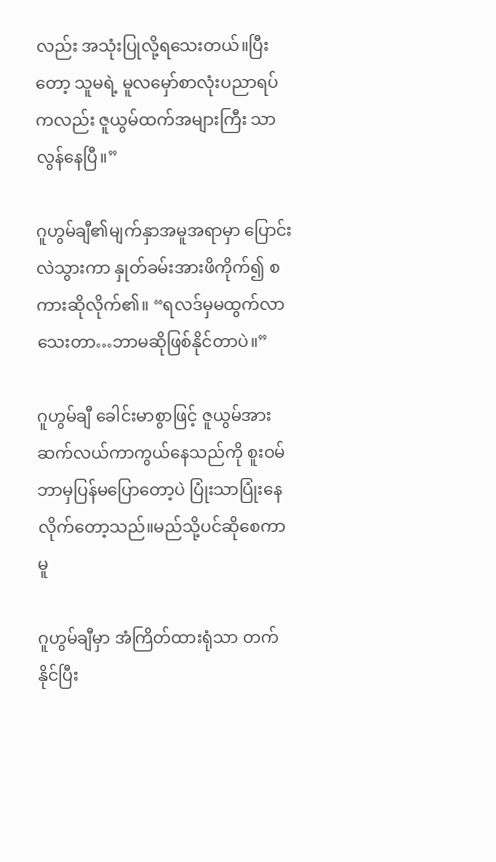လည်း အသုံးပြုလို့ရသေးတယ်။ပြီးတော့ သူမရဲ့ မူလမှော်စာလုံးပညာရပ်ကလည်း ဇူယွမ်ထက်အများကြီး သာလွန်နေပြီ။”

ဂူဟွမ်ချီ၏မျက်နှာအမူအရာမှာ ပြောင်းလဲသွားကာ နှုတ်ခမ်းအားဖိကိုက်၍ စကားဆိုလိုက်၏။ “ရလဒ်မှမထွက်လာသေးတာ…ဘာမဆိုဖြစ်နိုင်တာပဲ။”

ဂူဟွမ်ချီ ခေါင်းမာစွာဖြင့် ဇူယွမ်အား ဆက်လယ်ကာကွယ်နေသည်ကို စူးဝမ် ဘာမှပြန်မပြောတော့ပဲ ပြုံးသာပြုံးနေလိုက်တော့သည်။မည်သို့ပင်ဆိုစေကာမူ

ဂူဟွမ်ချီမှာ အံကြိတ်ထားရုံသာ တက်နိုင်ပြီး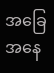အခြေအနေ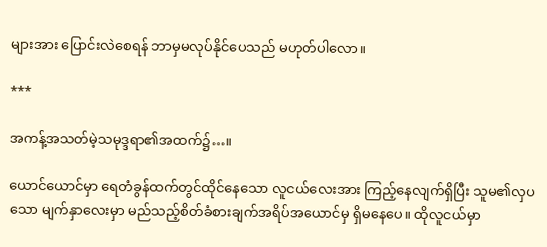များအား ပြောင်းလဲစေရန် ဘာမှမလုပ်နိုင်ပေသည် မဟုတ်ပါလော။

***

အကန့်အသတ်မဲ့သမုဒ္ဒရာ၏အထက်၌…။

ယောင်ယောင်မှာ ရေတံခွန်ထက်တွင်ထိုင်နေသော လူငယ်လေးအား ကြည့်နေလျက်ရှိပြီး သူမ၏လှပသော မျက်နှာလေးမှာ မည်သည့်စိတ်ခံစားချက်အရိပ်အယောင်မှ ရှိမနေပေ။ ထိုလူငယ်မှာ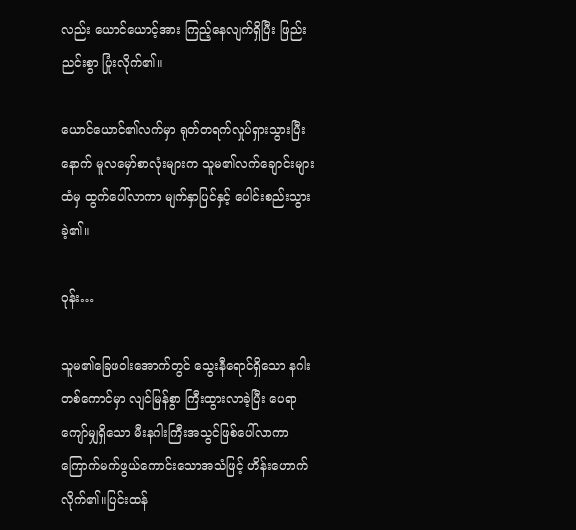လည်း ယောင်ယောင့်အား ကြည့်နေလျက်ရှိပြီး ဖြည်းညင်းစွာ ပြုံးလိုက်၏။

ယောင်ယောင်၏လက်မှာ ရုတ်တရက်လှုပ်ရှားသွားပြီးနောက် မူလမှော်စာလုံးများက သူမ၏လက်ချောင်းများထံမှ ထွက်ပေါ်လာကာ မျက်နှာပြင်နှင့် ပေါင်းစည်းသွားခဲ့၏။

ဝုန်း…

သူမ၏ခြေဖဝါးအောက်တွင် သွေးနီရောင်ရှိသော နဂါးတစ်ကောင်မှာ လျင်မြန်စွာ ကြီးထွားလာခဲ့ပြီး ပေရာကျော်မျှရှိသော မီးနဂါးကြီးအသွင်ဖြစ်ပေါ်လာကာ ကြောက်မက်ဖွယ်ကောင်းသောအသံဖြင့် ဟိန်းဟောက်လိုက်၏။ပြင်းထန်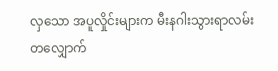လှသော အပူလှိုင်းများက မီးနဂါးသွားရာလမ်းတလျှောက်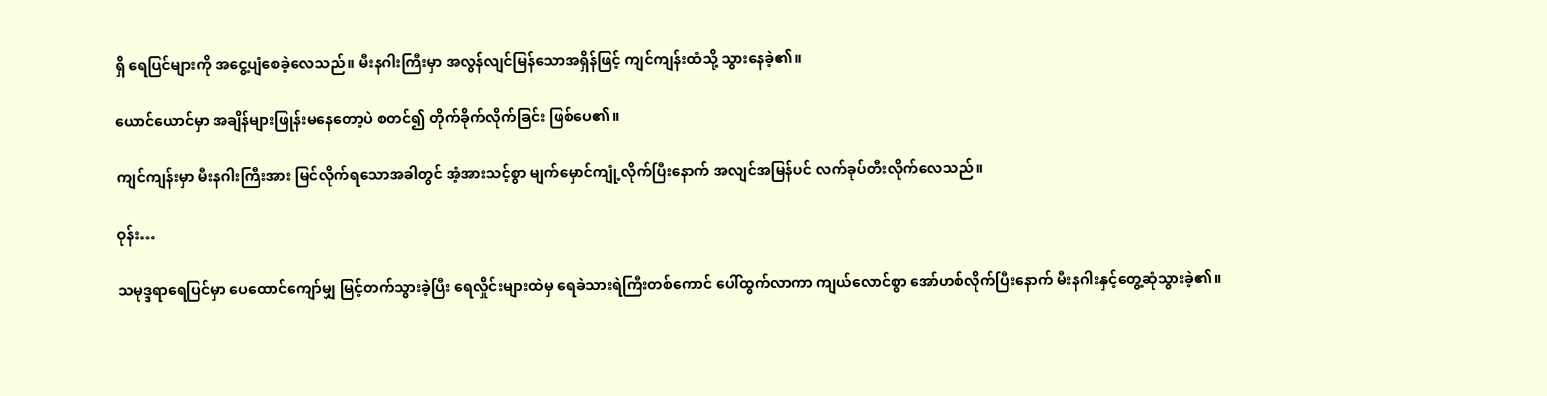ရှိ ရေပြင်များကို အငွေ့ပျံစေခဲ့လေသည်။ မီးနဂါးကြီးမှာ အလွန်လျင်မြန်သောအရှိန်ဖြင့် ကျင်ကျန်းထံသို့ သွားနေခဲ့၏။

ယောင်ယောင်မှာ အချိန်များဖြုန်းမနေတော့ပဲ စတင်၍ တိုက်ခိုက်လိုက်ခြင်း ဖြစ်ပေ၏။

ကျင်ကျန်းမှာ မီးနဂါးကြီးအား မြင်လိုက်ရသောအခါတွင် အံ့အားသင့်စွာ မျက်မှောင်ကျုံ့လိုက်ပြီးနောက် အလျင်အမြန်ပင် လက်ခုပ်တီးလိုက်လေသည်။

ဝုန်း…

သမုဒ္ဒရာရေပြင်မှာ ပေထောင်ကျော်မျှ မြင့်တက်သွားခဲ့ပြီး ရေလှိုင်းများထဲမှ ရေခဲသားရဲကြီးတစ်ကောင် ပေါ်ထွက်လာကာ ကျယ်လောင်စွာ အော်ဟစ်လိုက်ပြီးနောက် မီးနဂါးနှင့်တွေ့ဆုံသွားခဲ့၏။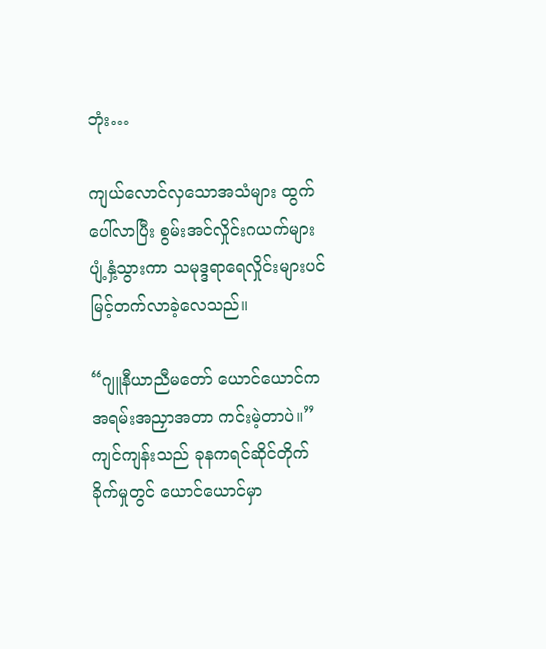ဘုံး…

ကျယ်လောင်လှသောအသံများ ထွက်ပေါ်လာပြီး စွမ်းအင်လှိုင်းဂယက်များပျံ့နှံ့သွားကာ သမုဒ္ဒရာရေလှိုင်းများပင် မြင့်တက်လာခဲ့လေသည်။

“ဂျူနီယာညီမတော် ယောင်ယောင်က အရမ်းအညှာအတာ ကင်းမဲ့တာပဲ။” ကျင်ကျန်းသည် ခုနကရင်ဆိုင်တိုက်ခိုက်မှုတွင် ယောင်ယောင်မှာ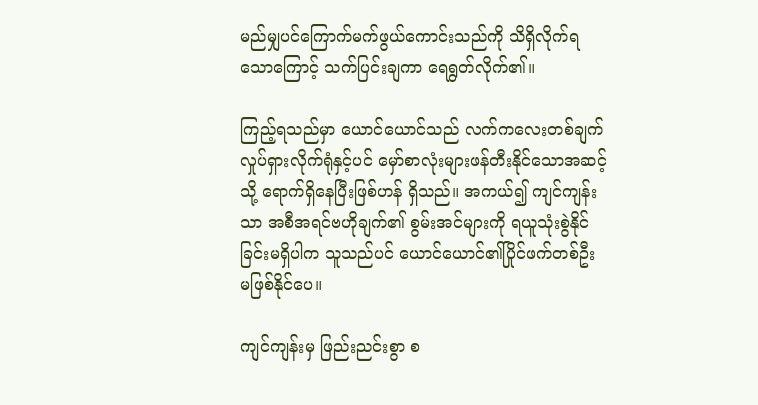မည်မျှပင်ကြောက်မက်ဖွယ်ကောင်းသည်ကို သိရှိလိုက်ရသောကြောင့် သက်ပြင်းချကာ ရေရွတ်လိုက်၏။

ကြည့်ရသည်မှာ ယောင်ယောင်သည် လက်ကလေးတစ်ချက် လှုပ်ရှားလိုက်ရုံနှင့်ပင် မှော်စာလုံးများဖန်တီးနိုင်သောအဆင့်သို့ ရောက်ရှိနေပြီးဖြစ်ဟန် ရှိသည်။ အကယ်၍ ကျင်ကျန်းသာ အစီအရင်ဗဟိုချက်၏ စွမ်းအင်များကို ရယူသုံးစွဲနိုင်ခြင်းမရှိပါက သူသည်ပင် ယောင်ယောင်၏ပြိုင်ဖက်တစ်ဦး မဖြစ်နိုင်ပေ။

ကျင်ကျန်းမှ ဖြည်းညင်းစွာ စ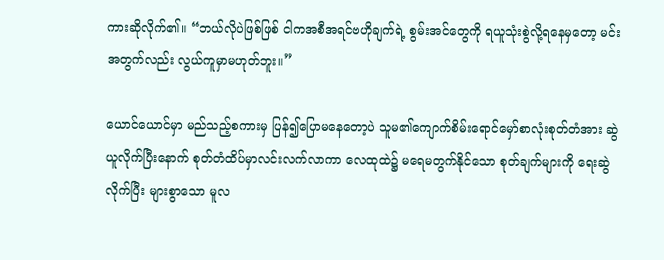ကားဆိုလိုက်၏။ “ဘယ်လိုပဲဖြစ်ဖြစ် ငါကအစီအရင်ဗဟိုချက်ရဲ့ စွမ်းအင်တွေကို ရယူသုံးစွဲလို့ရနေမှတော့ မင်းအတွက်လည်း လွယ်ကူမှာမဟုတ်ဘူး။”

ယောင်ယောင်မှာ မည်သည့်စကားမှ ပြန်၍ပြောမနေတော့ပဲ သူမ၏ကျောက်စိမ်းရောင်မှော်စာလုံးစုတ်တံအား ဆွဲယူလိုက်ပြီးနောက် စုတ်တံထိပ်မှာလင်းလက်လာကာ လေထုထဲ၌ မရေမတွက်နိုင်သော စုတ်ချက်များကို ရေးဆွဲလိုက်ပြီး များစွာသော မူလ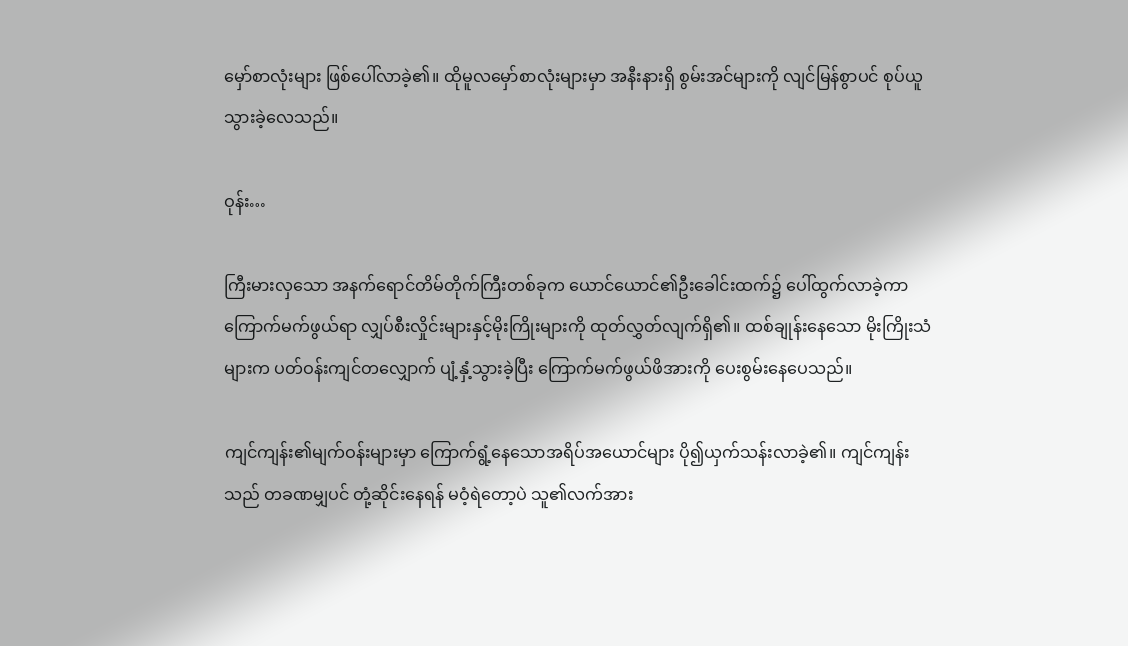မှော်စာလုံးများ ဖြစ်ပေါ်လာခဲ့၏။ ထိုမူလမှော်စာလုံးများမှာ အနီးနားရှိ စွမ်းအင်များကို လျင်မြန်စွာပင် စုပ်ယူသွားခဲ့လေသည်။

ဝုန်း…

ကြီးမားလှသော အနက်ရောင်တိမ်တိုက်ကြီးတစ်ခုက ယောင်ယောင်၏ဦးခေါင်းထက်၌ ပေါ်ထွက်လာခဲ့ကာ ကြောက်မက်ဖွယ်ရာ လျှပ်စီးလှိုင်းများနှင့်မိုးကြိုးများကို ထုတ်လွှတ်လျက်ရှိ၏။ ထစ်ချုန်းနေသော မိုးကြိုးသံများက ပတ်ဝန်းကျင်တလျှောက် ပျံ့နှံ့သွားခဲ့ပြီး ကြောက်မက်ဖွယ်ဖိအားကို ပေးစွမ်းနေပေသည်။

ကျင်ကျန်း၏မျက်ဝန်းများမှာ ကြောက်ရွံ့နေသောအရိပ်အယောင်များ ပို၍ယှက်သန်းလာခဲ့၏။ ကျင်ကျန်းသည် တခဏမျှပင် တုံ့ဆိုင်းနေရန် မဝံ့ရဲတော့ပဲ သူ၏လက်အား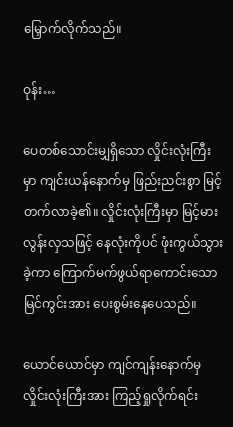မြှောက်လိုက်သည်။

ဝုန်း…

ပေတစ်သောင်းမျှရှိသော လှိုင်းလုံးကြီးမှာ ကျင်းယန်နောက်မှ ဖြည်းညင်းစွာ မြင့်တက်လာခဲ့၏။ လှိုင်းလုံးကြီးမှာ မြင့်မားလွန်းလှသဖြင့် နေလုံးကိုပင် ဖုံးကွယ်သွားခဲ့ကာ ကြောက်မက်ဖွယ်ရာကောင်းသော မြင်ကွင်းအား ပေးစွမ်းနေပေသည်။

ယောင်ယောင်မှာ ကျင်ကျန်းနောက်မှ လှိုင်းလုံးကြီးအား ကြည့်ရှုလိုက်ရင်း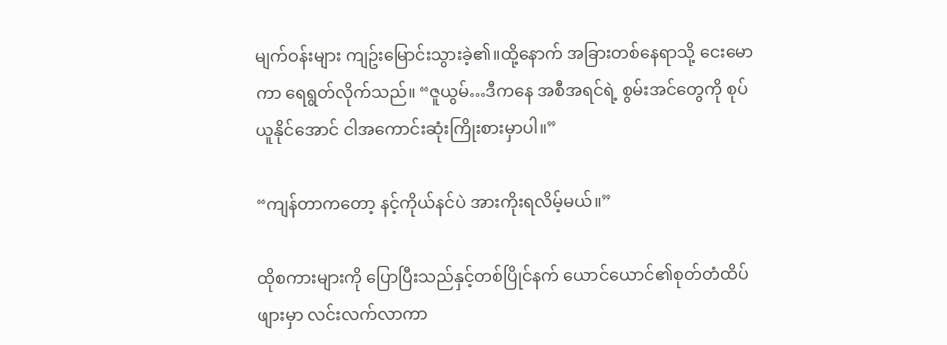မျက်ဝန်းများ ကျဥ်းမြောင်းသွားခဲ့၏။ထို့နောက် အခြားတစ်နေရာသို့ ငေးမောကာ ရေရွတ်လိုက်သည်။ “ဇူယွမ်…ဒီကနေ အစီအရင်ရဲ့ စွမ်းအင်တွေကို စုပ်ယူနိုင်အောင် ငါအကောင်းဆုံးကြိုးစားမှာပါ။”

“ကျန်တာကတော့ နင့်ကိုယ်နင်ပဲ အားကိုးရလိမ့်မယ်။”

ထိုစကားများကို ပြောပြီးသည်နှင့်တစ်ပြိုင်နက် ယောင်ယောင်၏စုတ်တံထိပ်ဖျားမှာ လင်းလက်လာကာ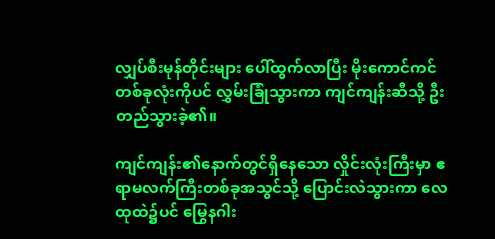လျှပ်စီးမုန်တိုင်းများ ပေါ်ထွက်လာပြီး မိုးကောင်ကင်တစ်ခုလုံးကိုပင် လွှမ်းခြုံသွားကာ ကျင်ကျန်းဆီသို့ ဦးတည်သွားခဲ့၏။

ကျင်ကျန်း၏နောက်တွင်ရှိနေသော လှိုင်းလုံးကြီးမှာ ဧရာမလက်ကြီးတစ်ခုအသွင်သို့ ပြောင်းလဲသွားကာ လေထုထဲ၌ပင် မြွေနဂါး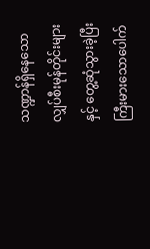သဏ္ဍာန်ရှိနေသော လျှပ်စီးမုန်တိုင်းများနှင့် တွေ့ဆုံသွားခဲ့ပြီး ကြီးမားသောပေါက်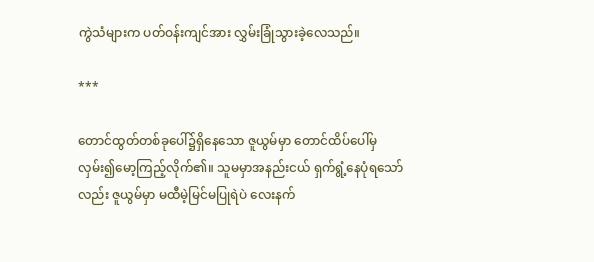ကွဲသံများက ပတ်ဝန်းကျင်အား လွှမ်းခြုံသွားခဲ့လေသည်။

***

တောင်ထွတ်တစ်ခုပေါ်၌ရှိနေသော ဇူယွမ်မှာ တောင်ထိပ်ပေါ်မှ လှမ်း၍မော့ကြည့်လိုက်၏။ သူမမှာအနည်းငယ် ရှက်ရွံ့နေပုံရသော်လည်း ဇူယွမ်မှာ မထီမဲ့မြင်မပြုရဲပဲ လေးနက်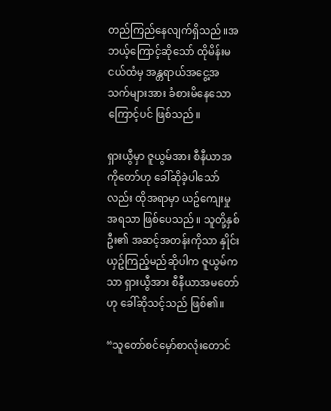တည်ကြည်နေလျက်ရှိသည်။အဘယ့်ကြောင့်ဆိုသော် ထိုမိန်းမငယ်ထံမှ အန္တရာယ်အငွေ့အသက်များအား ခံစားမိနေသောကြောင့်ပင် ဖြစ်သည်။

ရှားယွီမှာ ဇူယွမ်အား စီနီယာအကိုတော်ဟု ခေါ်ဆိုခဲ့ပါသော်လည်း ထိုအရာမှာ ယဥ်ကျေးမှုအရသာ ဖြစ်ပေသည်။ သူတို့နှစ်ဦး၏ အဆင့်အတန်းကိုသာ နှိုင်းယှဥ်ကြည့်မည်ဆိုပါက ဇူယွမ်ကသာ ရှားယွီအား စီနီယာအမတော်ဟု ခေါ်ဆိုသင့်သည် ဖြစ်၏။

“သူတော်စင်မှော်စာလုံးတောင်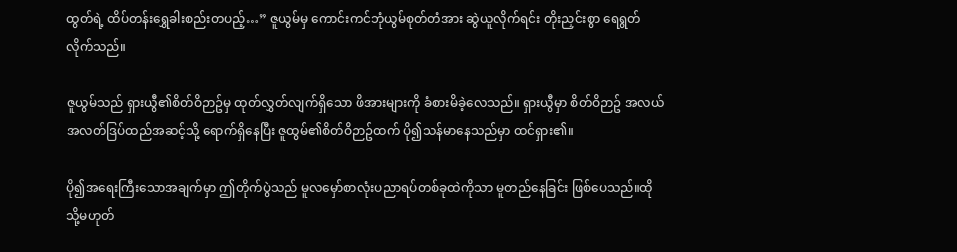ထွတ်ရဲ့ ထိပ်တန်းရွှေခါးစည်းတပည့်…” ဇူယွမ်မှ ကောင်းကင်ဘုံယွမ်စုတ်တံအား ဆွဲယူလိုက်ရင်း တိုးညှင်းစွာ ရေရွတ်လိုက်သည်။

ဇူယွမ်သည် ရှားယွီ၏စိတ်ဝိဉာဥ်မှ ထုတ်လွှတ်လျက်ရှိသော ဖိအားများကို ခံစားမိခဲ့လေသည်။ ရှားယွီမှာ စိတ်ဝိဉာဥ် အလယ်အလတ်ဒြပ်ထည်အဆင့်သို့ ရောက်ရှိနေပြီး ဇူထွမ်၏စိတ်ဝိဉာဥ်ထက် ပို၍သန်မာနေသည်မှာ ထင်ရှား၏။

ပို၍အရေးကြီးသောအချက်မှာ ဤတိုက်ပွဲသည် မူလမှော်စာလုံးပညာရပ်တစ်ခုထဲကိုသာ မူတည်နေခြင်း ဖြစ်ပေသည်။ထိုသို့မဟုတ်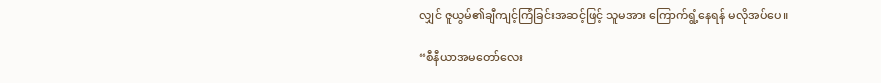လျှင် ဇူယွမ်၏ချီကျင့်ကြံခြင်းအဆင့်ဖြင့် သူမအား ကြောက်ရွံ့နေရန် မလိုအပ်ပေ။

“စီနီယာအမတော်လေး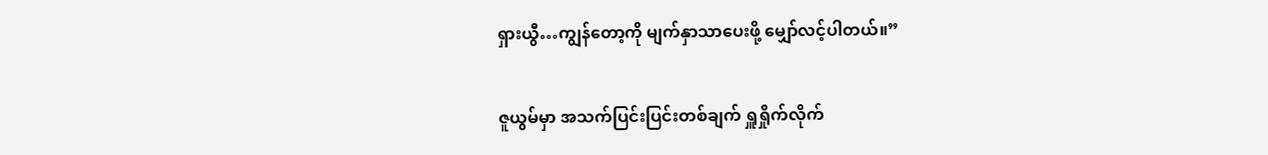ရှားယွီ…ကျွန်တော့ကို မျက်နှာသာပေးဖို့ မျှော်လင့်ပါတယ်။”

ဇူယွမ်မှာ အသက်ပြင်းပြင်းတစ်ချက် ရှူရှိုက်လိုက်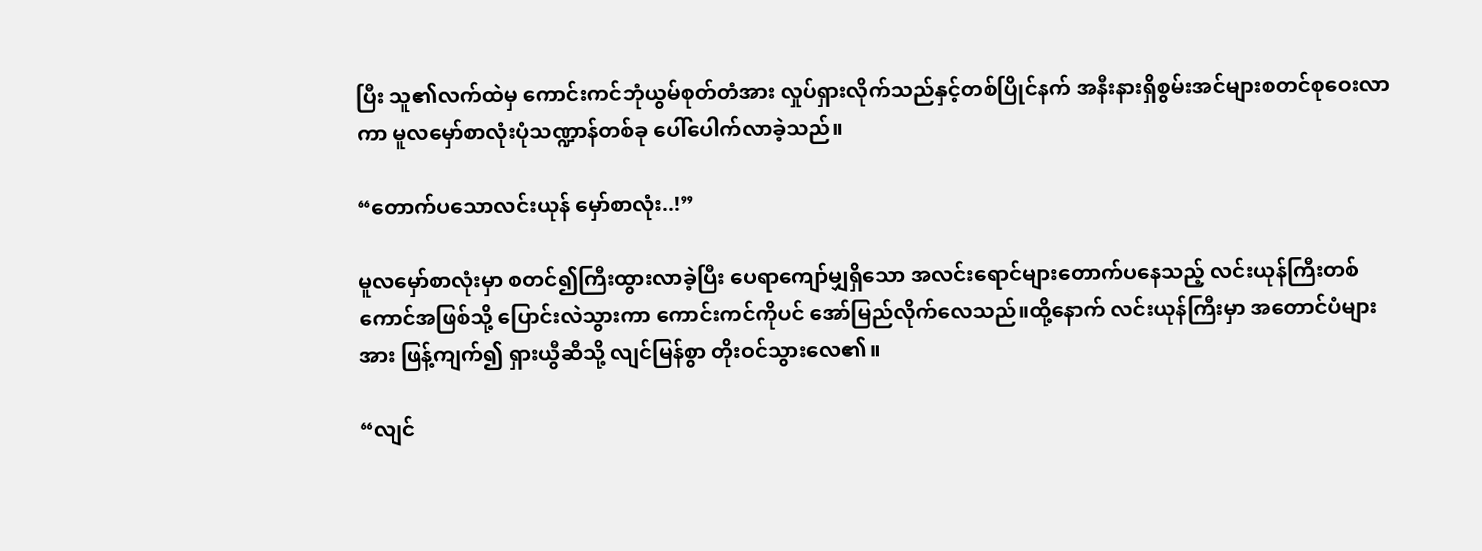ပြီး သူ၏လက်ထဲမှ ကောင်းကင်ဘုံယွမ်စုတ်တံအား လှုပ်ရှားလိုက်သည်နှင့်တစ်ပြိုင်နက် အနီးနားရှိစွမ်းအင်များစတင်စုဝေးလာကာ မူလမှော်စာလုံးပုံသဏ္ဍာန်တစ်ခု ပေါ်ပေါက်လာခဲ့သည်။

“တောက်ပသောလင်းယုန် မှော်စာလုံး..!”

မူလမှော်စာလုံးမှာ စတင်၍ကြီးထွားလာခဲ့ပြီး ပေရာကျော်မျှရှိသော အလင်းရောင်များတောက်ပနေသည့် လင်းယုန်ကြီးတစ်ကောင်အဖြစ်သို့ ပြောင်းလဲသွားကာ ကောင်းကင်ကိုပင် အော်မြည်လိုက်လေသည်။ထို့နောက် လင်းယုန်ကြီးမှာ အတောင်ပံများအား ဖြန့်ကျက်၍ ရှားယွီဆီသို့ လျင်မြန်စွာ တိုးဝင်သွားလေ၏။

“လျင်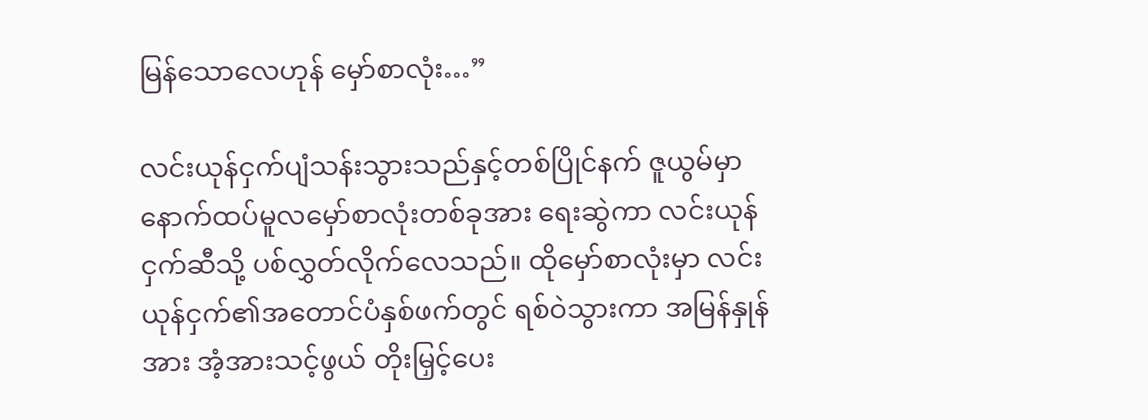မြန်သောလေဟုန် မှော်စာလုံး…”

လင်းယုန်ငှက်ပျံသန်းသွားသည်နှင့်တစ်ပြိုင်နက် ဇူယွမ်မှာ နောက်ထပ်မူလမှော်စာလုံးတစ်ခုအား ရေးဆွဲကာ လင်းယုန်ငှက်ဆီသို့ ပစ်လွှတ်လိုက်လေသည်။ ထိုမှော်စာလုံးမှာ လင်းယုန်ငှက်၏အတောင်ပံနှစ်ဖက်တွင် ရစ်ဝဲသွားကာ အမြန်နှုန်အား အံ့အားသင့်ဖွယ် တိုးမြှင့်ပေး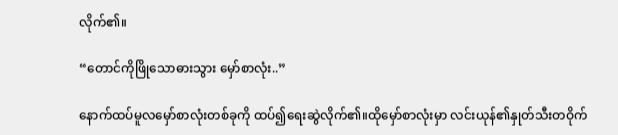လိုက်၏။

“တောင်ကိုဖြိုသောဓားသွား မှော်စာလုံး..”

နောက်ထပ်မူလမှော်စာလုံးတစ်ခုကို ထပ်၍ရေးဆွဲလိုက်၏။ထိုမှော်စာလုံးမှာ လင်းယုန်၏နှုတ်သီးတဝိုက်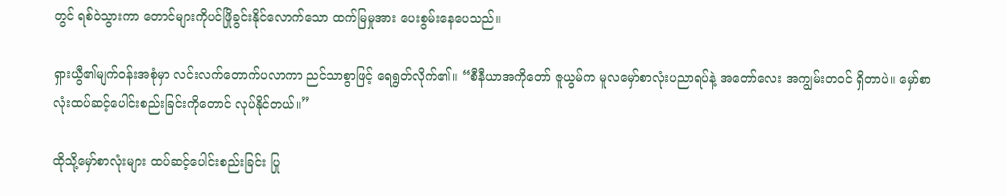တွင် ရစ်ဝဲသွားကာ တောင်များကိုပင်ဖြိုခွင်းနိုင်လောက်သော ထက်မြမှုအား ပေးစွမ်းနေပေသည်။

ရှားယွီ၏မျက်ဝန်းအစုံမှာ လင်းလက်တောက်ပလာကာ ညင်သာစွာဖြင့် ရေရွတ်လိုက်၏။ “စီနီယာအကိုတော် ဇူယွမ်က မူလမှော်စာလုံးပညာရပ်နဲ့ အတော်လေး အကျွမ်းတဝင် ရှိတာပဲ။ မှော်စာလုံးထပ်ဆင့်ပေါင်းစည်းခြင်းကိုတောင် လုပ်နိုင်တယ်။”

ထိုသို့မှော်စာလုံးများ ထပ်ဆင့်ပေါင်းစည်းခြင်း ပြု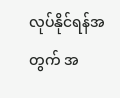လုပ်နိုင်ရန်အတွက် အ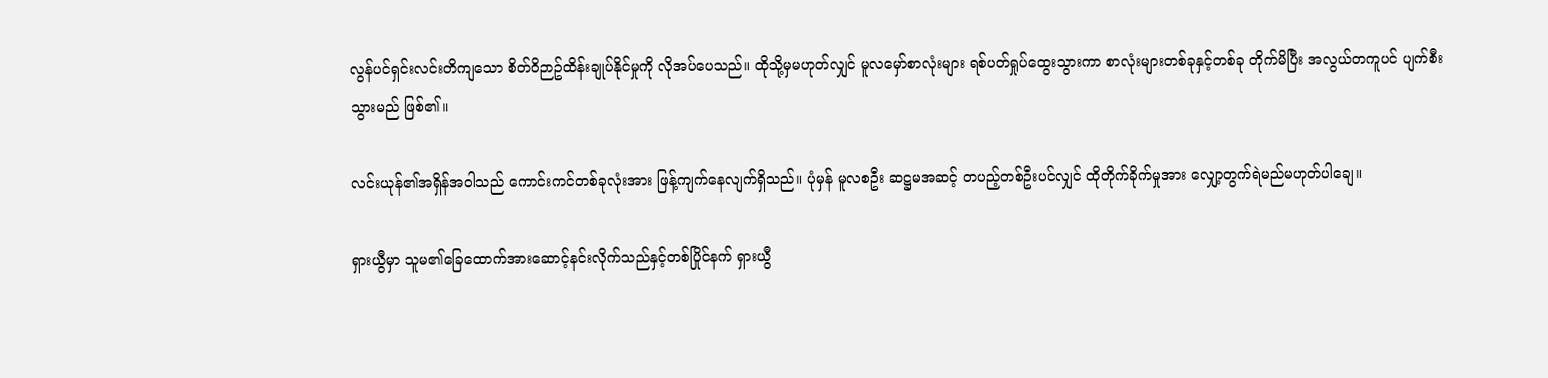လွန်ပင်ရှင်းလင်းတိကျသော စိတ်ဝိဉာဥ်ထိန်းချုပ်နိုင်မှုကို လိုအပ်ပေသည်။ ထိုသို့မှမဟုတ်လျှင် မူလမှော်စာလုံးများ ရစ်ပတ်ရှုပ်ထွေးသွားကာ စာလုံးများတစ်ခုနှင့်တစ်ခု တိုက်မိပြီး အလွယ်တကူပင် ပျက်စီးသွားမည် ဖြစ်၏။

လင်းယုန်၏အရှိန်အဝါသည် ကောင်းကင်တစ်ခုလုံးအား ဖြန့်ကျက်နေလျက်ရှိသည်။ ပုံမှန် မူလစဦး ဆဋ္ဌမအဆင့် တပည့်တစ်ဦးပင်လျှင် ထိုတိုက်ခိုက်မှုအား လျှော့တွက်ရဲမည်မဟုတ်ပါချေ။

ရှားယွီမှာ သူမ၏ခြေထောက်အားဆောင့်နင်းလိုက်သည်နှင့်တစ်ပြိုင်နက် ရှားယွီ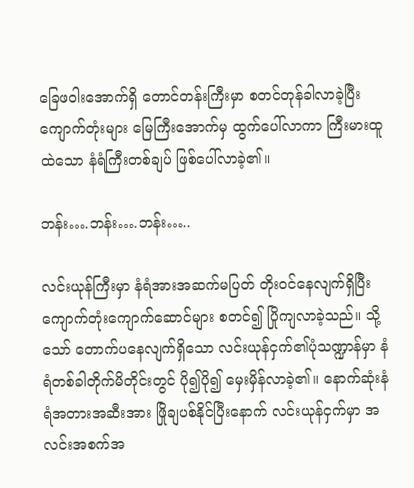ခြေဖဝါးအောက်ရှိ တောင်တန်းကြီးမှာ စတင်တုန်ခါလာခဲ့ပြီး ကျောက်တုံးများ မြေကြီးအောက်မှ ထွက်ပေါ်လာကာ ကြီးမားထူထဲသော နံရံကြီးတစ်ချပ် ဖြစ်ပေါ်လာခဲ့၏။

ဘန်း….ဘန်း….ဘန်း…..

လင်းယုန်ကြီးမှာ နံရံအားအဆက်မပြတ် တိုးဝင်နေလျက်ရှိပြီး ကျောက်တုံးကျောက်ဆောင်များ စတင်၍ ပြိုကျလာခဲ့သည်။ သို့သော် တောက်ပနေလျက်ရှိသော လင်းယုန်ငှက်၏ပုံသဏ္ဍာန်မှာ နံရံတစ်ခါတိုက်မိတိုင်းတွင် ပို၍ပို၍ မှေးမှိန်လာခဲ့၏။ နောက်ဆုံးနံရံအတားအဆီးအား ဖြိုချပစ်နိုင်ပြီးနောက် လင်းယုန်ငှက်မှာ အလင်းအစက်အ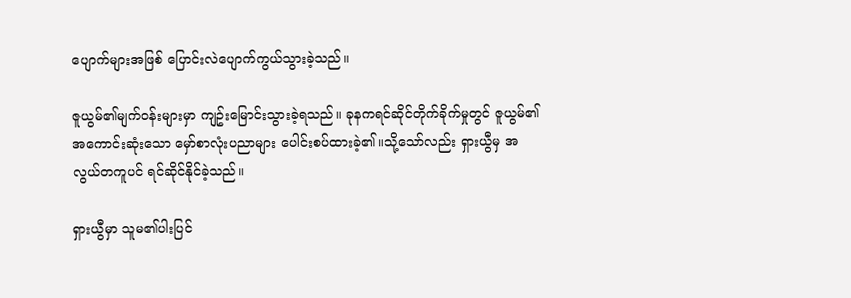ပျောက်များအဖြစ် ပြောင်းလဲပျောက်ကွယ်သွားခဲ့သည်။

ဇူယွမ်၏မျက်ဝန်းများမှာ ကျဥ်းမြောင်းသွားခဲ့ရသည်။ ခုနကရင်ဆိုင်တိုက်ခိုက်မှုတွင် ဇူယွမ်၏အကောင်းဆုံးသော မှော်စာလုံးပညာများ ပေါင်းစပ်ထားခဲ့၏။သို့သော်လည်း ရှားယွီမှ အလွယ်တကူပင် ရင်ဆိုင်နိုင်ခဲ့သည်။

ရှားယွီမှာ သူမ၏ပါးပြင်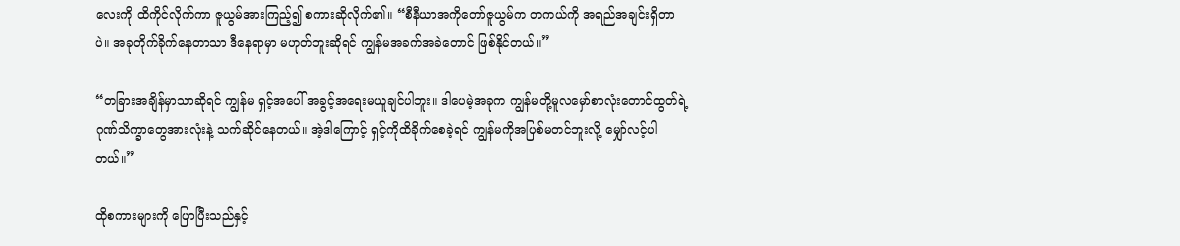လေးကို ထိကိုင်လိုက်ကာ ဇူယွမ်အားကြည့်၍ စကားဆိုလိုက်၏။ “စီနီယာအကိုတော်ဇူယွမ်က တကယ်ကို အရည်အချင်းရှိတာပဲ။ အခုတိုက်ခိုက်နေတာသာ ဒီနေရာမှာ မဟုတ်ဘူးဆိုရင် ကျွန်မအခက်အခဲတောင် ဖြစ်နိုင်တယ်။”

“တခြားအချိန်မှာသာဆိုရင် ကျွန်မ ရှင့်အပေါ် အခွင့်အရေးမယူချင်ပါဘူး။ ဒါပေမဲ့အခုက ကျွန်မတို့မူလမှော်စာလုံးတောင်ထွတ်ရဲ့ ဂုဏ်သိက္ခာတွေအားလုံးနဲ့ သက်ဆိုင်နေတယ်။ အဲ့ဒါကြောင့် ရှင့်ကိုထိခိုက်စေခဲ့ရင် ကျွန်မကိုအပြစ်မတင်ဘူးလို့ မျှော်လင့်ပါတယ်။”

ထိုစကားများကို ပြောပြီးသည်နှင့်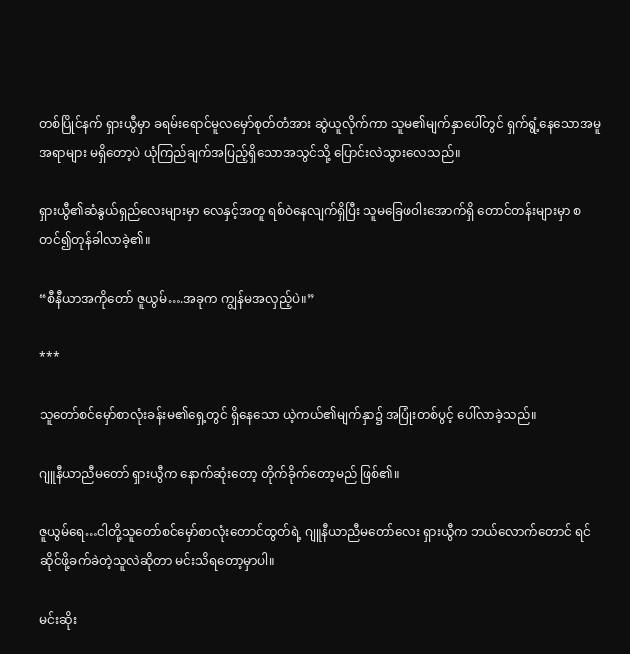တစ်ပြိုင်နက် ရှားယွီမှာ ခရမ်းရောင်မူလမှော်စုတ်တံအား ဆွဲယူလိုက်ကာ သူမ၏မျက်နှာပေါ်တွင် ရှက်ရွံ့နေသောအမူအရာများ မရှိတော့ပဲ ယုံကြည်ချက်အပြည့်ရှိသောအသွင်သို့ ပြောင်းလဲသွားလေသည်။

ရှားယွီ၏ဆံနွယ်ရှည်လေးများမှာ လေနှင့်အတူ ရစ်ဝဲနေလျက်ရှိပြီး သူမခြေဖဝါးအောက်ရှိ တောင်တန်းများမှာ စတင်၍တုန်ခါလာခဲ့၏။

“စီနီယာအကိုတော် ဇူယွမ်….အခုက ကျွန်မအလှည့်ပဲ။”

***

သူတော်စင်မှော်စာလုံးခန်းမ၏ရှေ့တွင် ရှိနေသော ယဲ့ကယ်၏မျက်နှာ၌ အပြုံးတစ်ပွင့် ပေါ်လာခဲ့သည်။

ဂျူနီယာညီမတော် ရှားယွီက နောက်ဆုံးတော့ တိုက်ခိုက်တော့မည် ဖြစ်၏။

ဇူယွမ်ရေ…ငါတို့သူတော်စင်မှော်စာလုံးတောင်ထွတ်ရဲ့ ဂျူနီယာညီမတော်လေး ရှားယွီက ဘယ်လောက်တောင် ရင်ဆိုင်ဖို့ခက်ခဲတဲ့သူလဲဆိုတာ မင်းသိရတော့မှာပါ။

မင်းဆိုး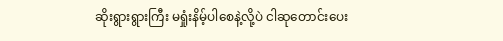ဆိုးရွားရွားကြီး မရှုံးနိမ့်ပါစေနဲ့လို့ပဲ ငါဆုတောင်းပေး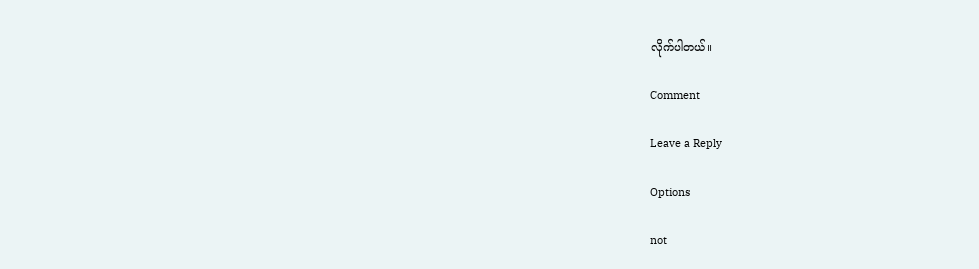လိုက်ပါတယ်။

Comment

Leave a Reply

Options

not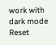work with dark mode
Reset